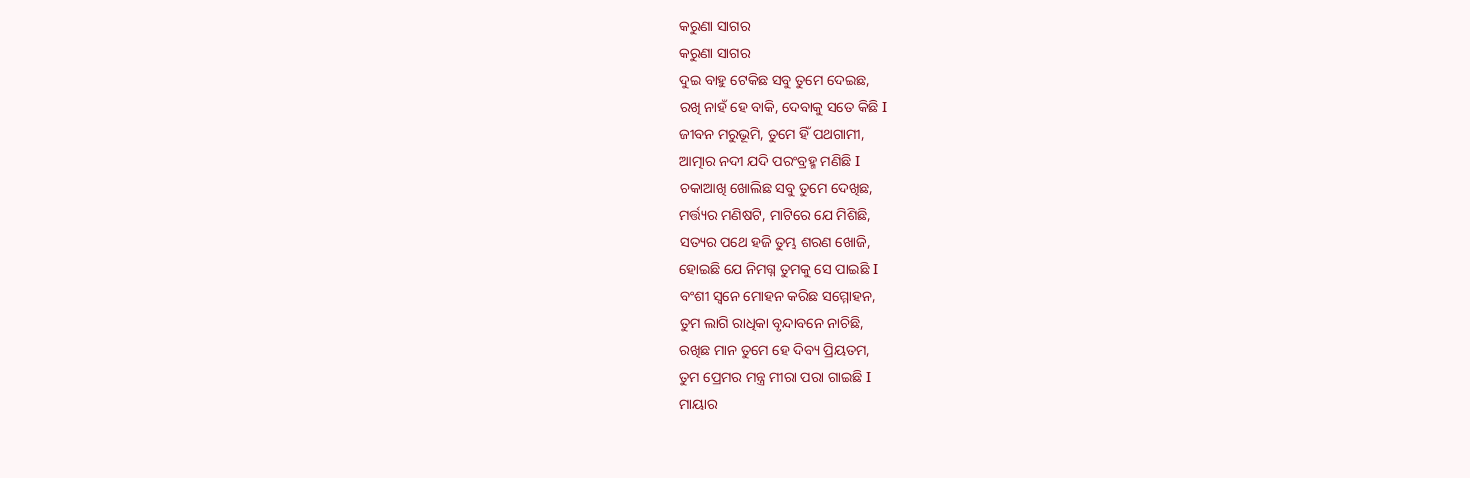କରୁଣା ସାଗର
କରୁଣା ସାଗର
ଦୁଇ ବାହୁ ଟେକିଛ ସବୁ ତୁମେ ଦେଇଛ,
ରଖି ନାହଁ ହେ ବାକି, ଦେବାକୁ ସତେ କିଛି I
ଜୀବନ ମରୁଭୂମି, ତୁମେ ହିଁ ପଥଗାମୀ,
ଆତ୍ମାର ନଦୀ ଯଦି ପରଂବ୍ରହ୍ମ ମଣିଛି I
ଚକାଆଖି ଖୋଲିଛ ସବୁ ତୁମେ ଦେଖିଛ,
ମର୍ତ୍ତ୍ୟର ମଣିଷଟି, ମାଟିରେ ଯେ ମିଶିଛି,
ସତ୍ୟର ପଥେ ହଜି ତୁମ୍ଭ ଶରଣ ଖୋଜି,
ହୋଇଛି ଯେ ନିମଗ୍ନ ତୁମକୁ ସେ ପାଇଛି I
ବଂଶୀ ସ୍ଵନେ ମୋହନ କରିଛ ସମ୍ମୋହନ,
ତୁମ ଲାଗି ରାଧିକା ବୃନ୍ଦାବନେ ନାଚିଛି,
ରଖିଛ ମାନ ତୁମେ ହେ ଦିବ୍ୟ ପ୍ରିୟତମ,
ତୁମ ପ୍ରେମର ମନ୍ତ୍ର ମୀରା ପରା ଗାଇଛି I
ମାୟାର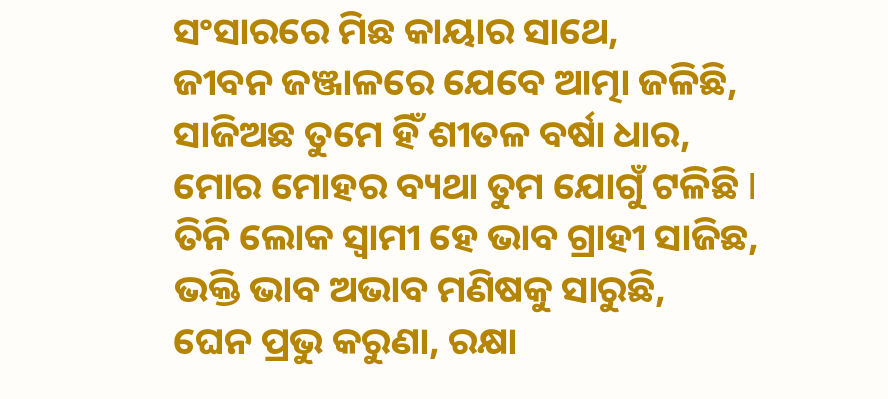ସଂସାରରେ ମିଛ କାୟାର ସାଥେ,
ଜୀବନ ଜଞ୍ଜାଳରେ ଯେବେ ଆତ୍ମା ଜଳିଛି,
ସାଜିଅଛ ତୁମେ ହିଁ ଶୀତଳ ବର୍ଷା ଧାର,
ମୋର ମୋହର ବ୍ୟଥା ତୁମ ଯୋଗୁଁ ଟଳିଛି I
ତିନି ଲୋକ ସ୍ଵାମୀ ହେ ଭାବ ଗ୍ରାହୀ ସାଜିଛ,
ଭକ୍ତି ଭାବ ଅଭାବ ମଣିଷକୁ ସାରୁଛି,
ଘେନ ପ୍ରଭୁ କରୁଣା, ରକ୍ଷା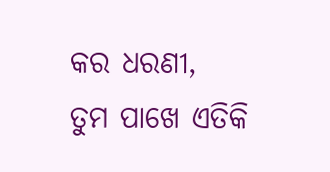କର ଧରଣୀ,
ତୁମ ପାଖେ ଏତିକି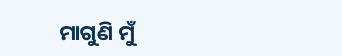ମାଗୁଣି ମୁଁ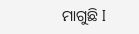ମାଗୁଛି I